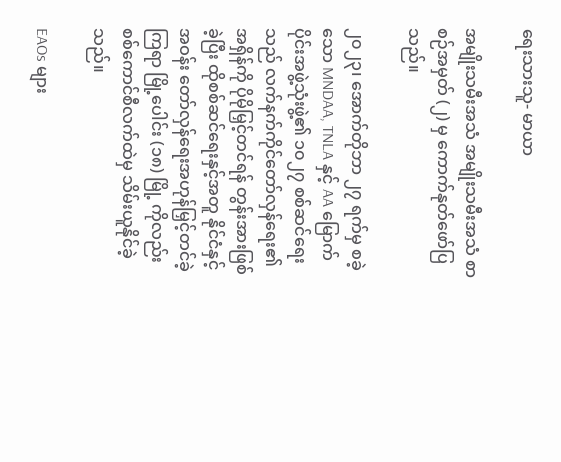ရေးသားသူ- မာယာ

အမျိုးသမီးအသံ အမျိုးသမီးအသံ စာစဉ်အမှတ် (၂) မှ ကောက်နုတ်ဖော်ပြသည်။

၂၀၂၃၊ အောက်တိုဘာ ၂၇ ရက်မှ စခဲ့သော MNDAA, TNLA နှင့် AA မြောက်ပိုင်းအဖွဲ့သုံးဖွဲ့၏ ၁၀၂၇ စစ်ဆင်ရေးသည် လက်နက်ကိုင်တော်လှန်ရေး၏ အရှိန်ကို ပိုမိုမြှင့်တင်ရန် တွန်းအားဖြစ်ခဲ့ပြီး ထိုစစ်ဆင်ရေးနှင့်အတူ နိုင်ငံနှင့်အဝန်း တော်လှန်ရေးအဟုန်မြှင့်တင်ခဲ့ကြရာ မြို့ပေါင်း (၁၈) မြို့ ကိုလည်း စစ်ကောင်စီလက်ထဲမှ သိမ်းယူနိုင်ခဲ့သည်။

EAOs များ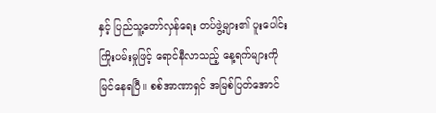နှင့် ပြည်သူ့တော်လှန်ရေး တပ်ဖွဲ့များ၏ ပူးပေါင်းကြိုးပမ်းမှုဖြင့် ရောင်နီလာသည့် နေ့ရက်များကို မြင်နေရပြီ။ စစ်အာဏာရှင် အမြစ်ပြတ်အောင်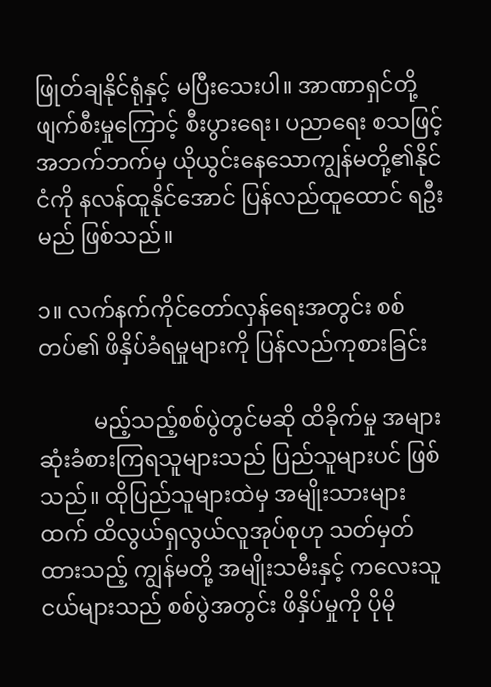ဖြုတ်ချနိုင်ရုံနှင့် မပြီးသေးပါ။ အာဏာရှင်တို့ ဖျက်စီးမှုကြောင့် စီးပွားရေး၊ ပညာရေး စသဖြင့် အဘက်ဘက်မှ ယိုယွင်းနေသောကျွန်မတို့၏နိုင်ငံကို နလန်ထူနိုင်အောင် ပြန်လည်ထူထောင် ရဦးမည် ဖြစ်သည်။

၁။ လက်နက်ကိုင်တော်လှန်ရေးအတွင်း စစ်တပ်၏ ဖိနှိပ်ခံရမှုများကို ပြန်လည်ကုစားခြင်း

          မည့်သည့်စစ်ပွဲတွင်မဆို ထိခိုက်မှု အများဆုံးခံစားကြရသူများသည် ပြည်သူများပင် ဖြစ်သည်။ ထိုပြည်သူများထဲမှ အမျိုးသားများထက် ထိလွယ်ရှလွယ်လူအုပ်စုဟု သတ်မှတ်ထားသည့် ကျွန်မတို့ အမျိုးသမီးနှင့် ကလေးသူငယ်များသည် စစ်ပွဲအတွင်း ဖိနှိပ်မှုကို ပိုမို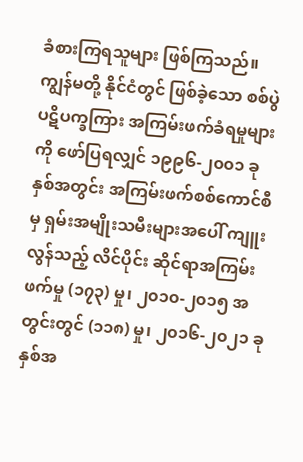ခံစားကြရသူများ ဖြစ်ကြသည်။ ကျွန်မတို့ နိုင်ငံတွင် ဖြစ်ခဲ့သော စစ်ပွဲပဋိပက္ခကြား အကြမ်းဖက်ခံရမှုများကို ဖော်ပြရလျှင် ၁၉၉၆-၂၀၀၁ ခုနှစ်အတွင်း အကြမ်းဖက်စစ်ကောင်စီမှ ရှမ်းအမျိုးသမီးများအပေါ် ကျူးလွန်သည့် လိင်ပိုင်း ဆိုင်ရာအကြမ်းဖက်မှု (၁၇၃) မှု၊ ၂၀၁၀-၂၀၁၅ အတွင်းတွင် (၁၁၈) မှု၊ ၂၀၁၆-၂၀၂၁ ခုနှစ်အ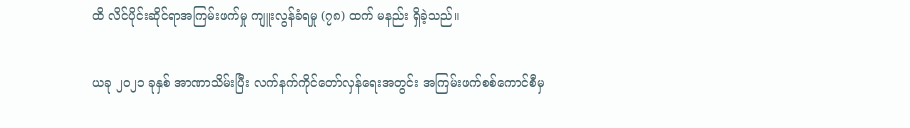ထိ လိင်ပိုင်းဆိုင်ရာအကြမ်းဖက်မှု ကျူးလွန်ခံရမှု (၇၈) ထက် မနည်း ရှိခဲ့သည်။

ယခု ၂၀၂၁ ခုနှစ် အာဏာသိမ်းပြီး လက်နက်ကိုင်တော်လှန်ရေးအတွင်း အကြမ်းဖက်စစ်ကောင်စီမှ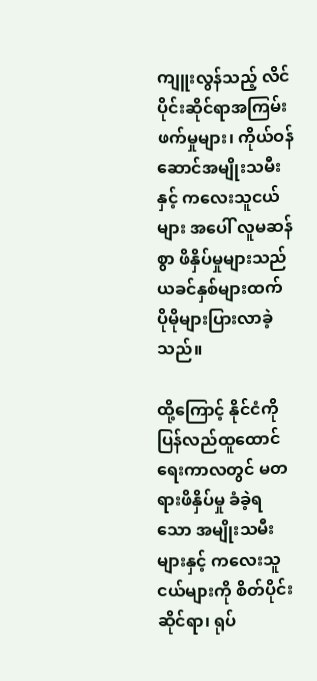ကျူးလွန်သည့် လိင်ပိုင်းဆိုင်ရာအကြမ်းဖက်မှုများ၊ ကိုယ်ဝန်ဆောင်အမျိုးသမီးနှင့် ကလေးသူငယ်များ အပေါ် လူမဆန် စွာ ဖိနှိပ်မှုများသည် ယခင်နှစ်များထက် ပိုမိုများပြားလာခဲ့သည်။

ထို့ကြောင့် နိုင်ငံကို ပြန်လည်ထူထောင်ရေးကာလတွင် မတရားဖိနှိပ်မှု ခံခဲ့ရသော အမျိုးသမီး များနှင့် ကလေးသူငယ်များကို စိတ်ပိုင်းဆိုင်ရာ၊ ရုပ်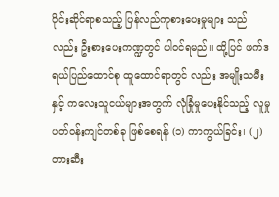ပိုင်းဆိုင်ရာစသည့် ပြန်လည်ကုစားပေးမှုများ သည်လည်း ဦးစားပေးကဏ္ဍတွင် ပါဝင်ရမည်။ ထို့ပြင် ဖက်ဒရယ်ပြည်ထောင်စု ထူထောင်ရာတွင် လည်း အမျိုးသမီး နှင့် ကလေးသူငယ်များအတွက် လုံခြုံမှုပေးနိုင်သည့် လူမှုပတ်ဝန်းကျင်တစ်ခု ဖြစ်စေရန် (၁) ကာကွယ်ခြင်း၊ (၂) တားဆီး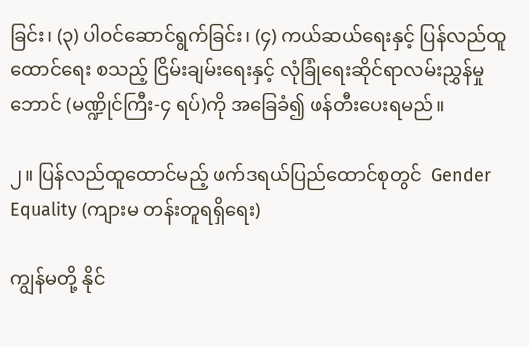ခြင်း၊ (၃) ပါဝင်ဆောင်ရွက်ခြင်း၊ (၄) ကယ်ဆယ်ရေးနှင့် ပြန်လည်ထူထောင်ရေး စသည့် ငြိမ်းချမ်းရေးနှင့် လုံခြုံရေးဆိုင်ရာလမ်းညွှန်မှု ဘောင် (မဏ္ဍိုင်ကြီး-၄ ရပ်)ကို အခြေခံ၍ ဖန်တီးပေးရမည်။

၂။ ပြန်လည်ထူထောင်မည့် ဖက်ဒရယ်ပြည်ထောင်စုတွင်  Gender Equality (ကျားမ တန်းတူရရှိရေး)

ကျွန်မတို့ နိုင်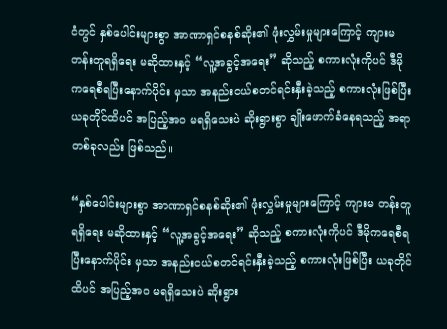ငံတွင် နှစ်ပေါင်းများစွာ အာဏာရှင်စနစ်ဆိုး၏ ဖုံးလွှမ်းမှုများကြောင့် ကျားမ တန်းတူရရှိရေး မဆိုထားနှင့် “လူ့အခွင့်အရေး” ဆိုသည့် စကားလုံးကိုပင် ဒီမိုကရေစီရပြီးနောက်ပိုင်း မှသာ အနည်းငယ်စတင်ရင်းနှီးခဲ့သည့် စကားလုံးဖြစ်ပြီး ယခုတိုင်ထိပင် အပြည့်အဝ မရရှိသေးပဲ ဆိုးရွားစွာ ချိုးဖောက်ခံနေရသည့် အရာတစ်ခုလည်း ဖြစ်သည်။

“နှစ်ပေါင်းများစွာ အာဏာရှင်စနစ်ဆိုး၏ ဖုံးလွှမ်းမှုများကြောင့် ကျားမ တန်းတူရရှိရေး မဆိုထားနှင့် “လူ့အခွင့်အရေး” ဆိုသည့် စကားလုံးကိုပင် ဒီမိုကရေစီရပြီးနောက်ပိုင်း မှသာ အနည်းငယ်စတင်ရင်းနှီးခဲ့သည့် စကားလုံးဖြစ်ပြီး ယခုတိုင်ထိပင် အပြည့်အဝ မရရှိသေးပဲ ဆိုးရွား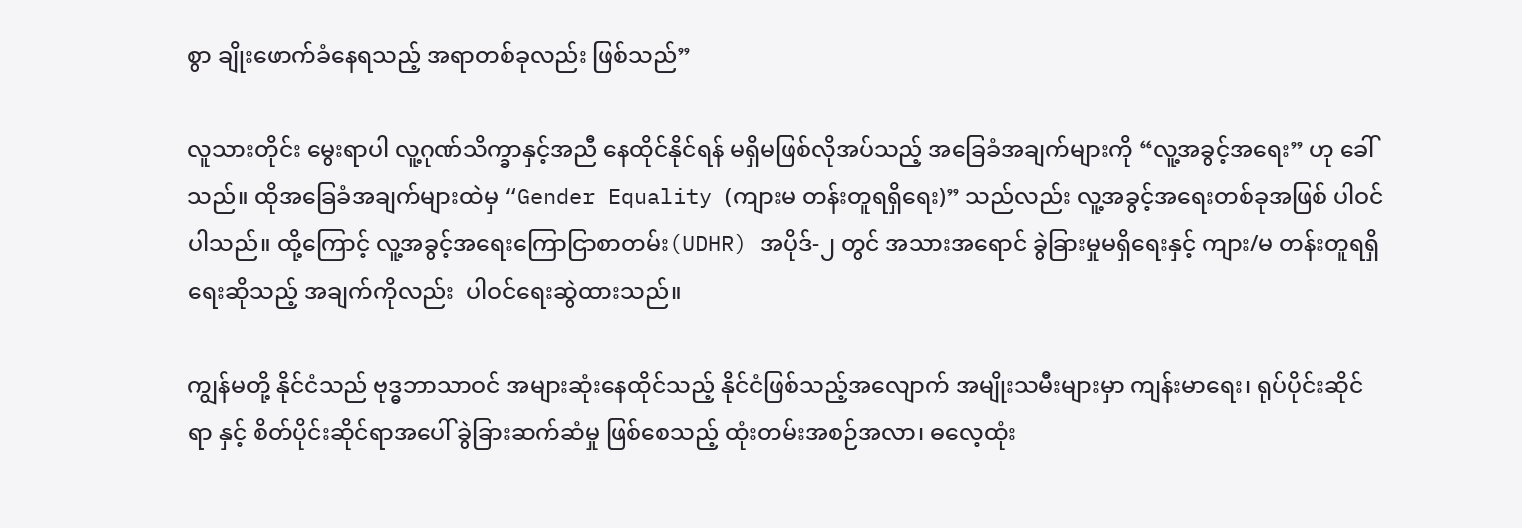စွာ ချိုးဖောက်ခံနေရသည့် အရာတစ်ခုလည်း ဖြစ်သည်”

လူသားတိုင်း မွေးရာပါ လူ့ဂုဏ်သိက္ခာနှင့်အညီ နေထိုင်နိုင်ရန် မရှိမဖြစ်လိုအပ်သည့် အခြေခံအချက်များကို “လူ့အခွင့်အရေး” ဟု ခေါ်သည်။ ထိုအခြေခံအချက်များထဲမှ “Gender Equality (ကျားမ တန်းတူရရှိရေး)” သည်လည်း လူ့အခွင့်အရေးတစ်ခုအဖြစ် ပါဝင်ပါသည်။ ထို့ကြောင့် လူ့အခွင့်အရေးကြောငြာစာတမ်း(UDHR) အပိုဒ်-၂ တွင် အသားအရောင် ခွဲခြားမှုမရှိရေးနှင့် ကျား/မ တန်းတူရရှိရေးဆိုသည့် အချက်ကိုလည်း  ပါဝင်ရေးဆွဲထားသည်။

ကျွန်မတို့ နိုင်ငံသည် ဗုဒ္ဓဘာသာဝင် အများဆုံးနေထိုင်သည့် နိုင်ငံဖြစ်သည့်အလျောက် အမျိုးသမီးများမှာ ကျန်းမာရေး၊ ရုပ်ပိုင်းဆိုင်ရာ နှင့် စိတ်ပိုင်းဆိုင်ရာအပေါ် ခွဲခြားဆက်ဆံမှု ဖြစ်စေသည့် ထုံးတမ်းအစဉ်အလာ၊ ဓလေ့ထုံး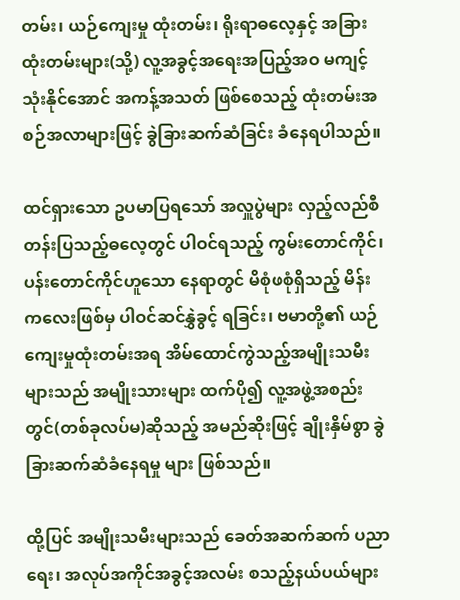တမ်း၊ ယဉ်ကျေးမှု ထုံးတမ်း၊ ရိုးရာဓလေ့နှင့် အခြားထုံးတမ်းများ(သို့) လူ့အခွင့်အရေးအပြည့်အဝ မကျင့်သုံးနိုင်အောင် အကန့်အသတ် ဖြစ်စေသည့် ထုံးတမ်းအစဉ်အလာများဖြင့် ခွဲခြားဆက်ဆံခြင်း ခံနေရပါသည်။

ထင်ရှားသော ဥပမာပြရသော် အလှူပွဲများ လှည့်လည်စီတန်းပြသည့်ဓလေ့တွင် ပါဝင်ရသည့် ကွမ်းတောင်ကိုင်၊ ပန်းတောင်ကိုင်ဟူသော နေရာတွင် မိစုံဖစုံရှိသည့် မိန်းကလေးဖြစ်မှ ပါဝင်ဆင်နွှဲခွင့် ရခြင်း၊ ဗမာတို့၏ ယဉ်ကျေးမှုထုံးတမ်းအရ အိမ်ထောင်ကွဲသည့်အမျိုးသမီးများသည် အမျိုးသားများ ထက်ပို၍ လူ့အဖွဲ့အစည်းတွင်(တစ်ခုလပ်မ)ဆိုသည့် အမည်ဆိုးဖြင့် ချိုးနှိမ်စွာ ခွဲခြားဆက်ဆံခံနေရမှု များ ဖြစ်သည်။

ထို့ပြင် အမျိုးသမီးများသည် ခေတ်အဆက်ဆက် ပညာရေး၊ အလုပ်အကိုင်အခွင့်အလမ်း စသည့်နယ်ပယ်များ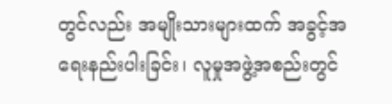တွင်လည်း အမျိုးသားများထက် အခွင့်အရေးနည်းပါးခြင်း၊ လူမှုအဖွဲ့အစည်းတွင်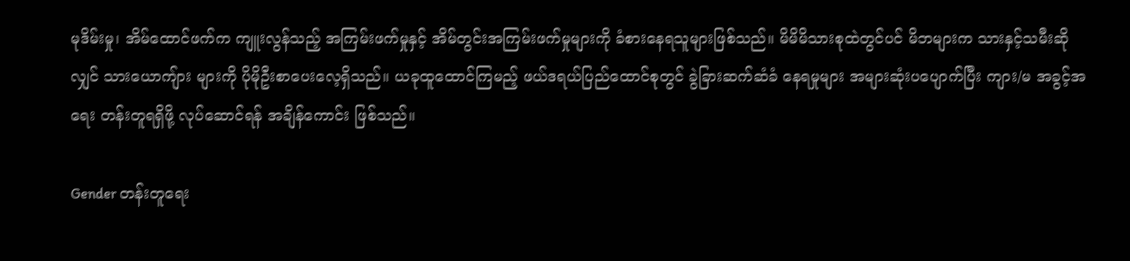မုဒိမ်းမှု၊ အိမ်ထောင်ဖက်က ကျူးလွန်သည့် အကြမ်းဖက်မှုနှင့် အိမ်တွင်းအကြမ်းဖက်မှုများကို ခံစားနေရသူများဖြစ်သည်။ မိမိမိသားစုထဲတွင်ပင် မိဘများက သားနှင့်သမီးဆိုလျှင် သားယောကျ်ား များကို ပိုမိုဦးစာပေးလေ့ရှိသည်။ ယခုထူထောင်ကြမည့် ဖယ်ဒရယ်ပြည်ထောင်စုတွင် ခွဲခြားဆက်ဆံခံ နေရမှုများ အများဆုံးပပျောက်ပြီး ကျား/မ အခွင့်အရေး တန်းတူရရှိဖို့ လုပ်ဆောင်ရန် အချိန်ကောင်း ဖြစ်သည်။

Gender တန်းတူရေး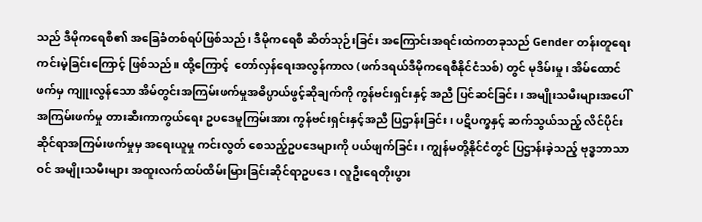သည် ဒီမိုကရေစီ၏ အခြေခံတစ်ရပ်ဖြစ်သည်၊ ဒီမိုကရေစီ ဆိတ်သုဉ်းခြင်း အကြောင်းအရင်းထဲကတခုသည် Gender တန်းတူရေး ကင်းမဲ့ခြင်းကြောင့် ဖြစ်သည်။ ထို့ကြောင့်  တော်လှန်ရေးအလွန်ကာလ (ဖက်ဒရယ်ဒီမိုကရေစီနိုင်ငံသစ်) တွင် မုဒိမ်းမှု၊ အိမ်ထောင်ဖက်မှ ကျူးလွန်သော အိမ်တွင်းအကြမ်းဖက်မှုအဓိပ္ပာယ်ဖွင့်ဆိုချက်ကို ကွန်ဗင်းရှင်းနှင့် အညီ ပြင်ဆင်ခြင်း၊ အမျိုးသမီးများအပေါ် အကြမ်းဖက်မှု တားဆီးကာကွယ်ရေး ဥပဒေမူကြမ်းအား ကွန်ဗင်းရှင်းနှင့်အညီ ပြဌာန်းခြင်း၊ ပဋိပက္ခနှင့် ဆက်သွယ်သည့် လိင်ပိုင်းဆိုင်ရာအကြမ်းဖက်မှုမှ အရေးယူမှု ကင်းလွတ် စေသည့်ဥပဒေများကို ပယ်ဖျက်ခြင်း၊ ကျွန်မတို့နိုင်ငံတွင် ပြဌာန်းခဲ့သည့် ဗုဒ္ဓဘာသာဝင် အမျိုးသမီးများ အထူးလက်ထပ်ထိမ်းမြားခြင်းဆိုင်ရာဥပဒေ၊ လူဦးရေတိုးပွား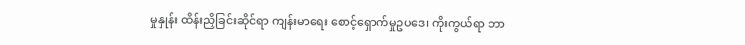မှုနှုန်း ထိန်းညှိခြင်းဆိုင်ရာ ကျန်းမာရေး စောင့်ရှောက်မှုဥပဒေ၊ ကိုးကွယ်ရာ ဘာ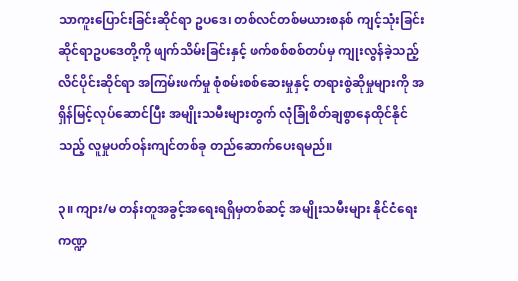သာကူးပြောင်းခြင်းဆိုင်ရာ ဥပဒေ၊ တစ်လင်တစ်မယားစနစ် ကျင့်သုံးခြင်းဆိုင်ရာဥပဒေတို့ကို ဖျက်သိမ်းခြင်းနှင့် ဖက်စစ်စစ်တပ်မှ ကျုးလွန်ခဲ့သည့် လိင်ပိုင်းဆိုင်ရာ အကြမ်းဖက်မှု စုံစမ်းစစ်ဆေးမှုနှင့် တရားစွဲဆိုမှုများကို အရှိန်မြင့်လုပ်ဆောင်ပြီး အမျိုးသမီးများတွက် လုံခြုံစိတ်ချစွာနေထိုင်နိုင်သည့် လူမှုပတ်ဝန်းကျင်တစ်ခု တည်ဆောက်ပေးရမည်။

၃။ ကျား/မ တန်းတူအခွင့်အရေးရရှိမှတစ်ဆင့် အမျိုးသမီးများ နိုင်ငံရေးကဏ္ဍ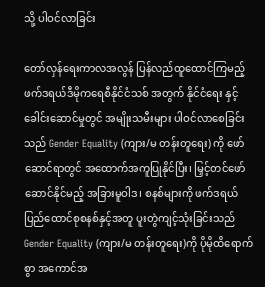သို့ ပါဝင်လာခြင်း

တော်လှန်ရေးကာလအလွန် ပြန်လည်ထူထောင်ကြမည့် ဖက်ဒရယ်ဒီမိုကရေစီနိုင်ငံသစ် အတွက် နိုင်ငံရေး နှင့် ခေါင်းဆောင်မှုတွင် အမျိုးသမီးများ ပါဝင်လာစေခြင်းသည် Gender Equality (ကျား/မ တန်းတူရေး) ကို ဖော်ဆောင်ရာတွင် အထောက်အကူပြုနိုင်ပြီး၊ မြှင့်တင်ဖော်ဆောင်နိုင်မည့် အခြားမူဝါဒ၊ စနစ်များကို ဖက်ဒရယ်ပြည်ထောင်စုစနစ်နှင့်အတူ ပူးတွဲကျင့်သုံးခြင်းသည် Gender Equality (ကျား/မ တန်းတူရေး)ကို ပိုမိုထိရောက်စွာ အကောင်အ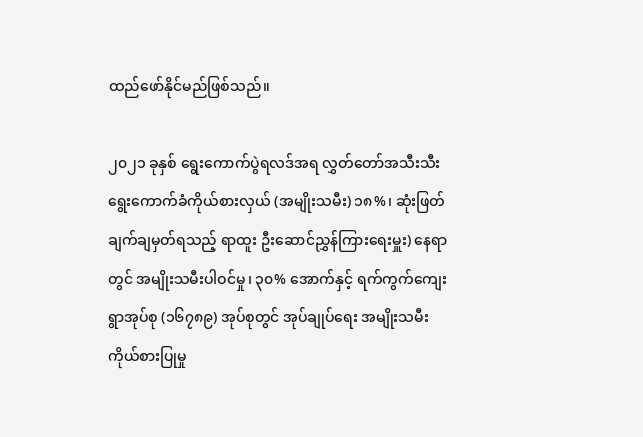ထည်ဖော်နိုင်မည်ဖြစ်သည်။

၂၀၂၁ ခုနှစ် ရွေးကောက်ပွဲရလဒ်အရ လွှတ်တော်အသီးသီး ရွေးကောက်ခံကိုယ်စားလှယ် (အမျိုးသမီး) ၁၈%၊ ဆုံးဖြတ်ချက်ချမှတ်ရသည့် ရာထူး ဦးဆောင်ညွှန်ကြားရေးမှူး) နေရာတွင် အမျိုးသမီးပါဝင်မှု၊ ၃၀% အောက်နှင့် ရက်ကွက်ကျေးရွာအုပ်စု (၁၆၇၈၉) အုပ်စုတွင် အုပ်ချုပ်ရေး အမျိုးသမီးကိုယ်စားပြုမှု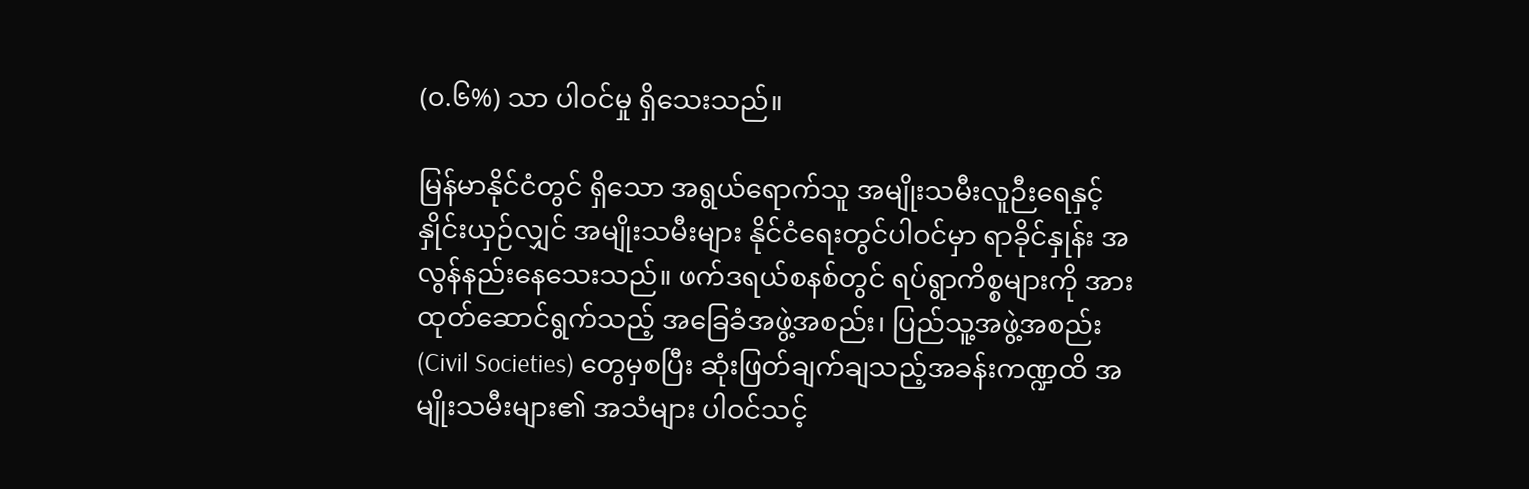(၀.၆%) သာ ပါဝင်မှု ရှိသေးသည်။

မြန်မာနိုင်ငံတွင် ရှိသော အရွယ်ရောက်သူ အမျိုးသမီးလူဉီးရေနှင့် နှိုင်းယှဉ်လျှင် အမျိုးသမီးများ နိုင်ငံရေးတွင်ပါဝင်မှာ ရာခိုင်နှုန်း အလွန်နည်းနေသေးသည်။ ဖက်ဒရယ်စနစ်တွင် ရပ်ရွာကိစ္စများကို အားထုတ်ဆောင်ရွက်သည့် အခြေခံအဖွဲ့အစည်း၊ ပြည်သူ့အဖွဲ့အစည်း (Civil Societies) တွေမှစပြီး ဆုံးဖြတ်ချက်ချသည့်အခန်းကဏ္ဍထိ အမျိုးသမီးများ၏ အသံများ ပါဝင်သင့်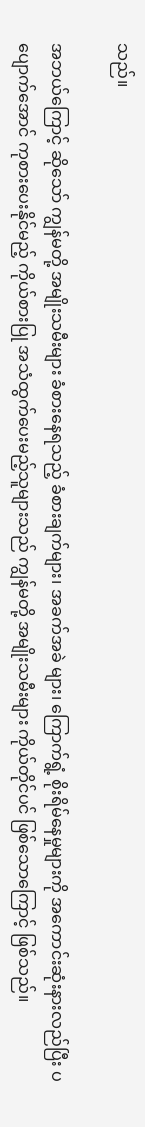သည်။

အဘယ်ကြောင့် ဆိုသော် ကျွန်မတို့ အမျိုးသမီးများ ခံစားနေရသည့် ခံစားချက်များ၊ အခက်အခဲ များ၊ ကြောက်ရွံ့ စိုးရိမ်နေမှုများကို အကောင်းဆုံးနားလည်ပြီး ပပျောက်အောင် ကုစားပေးနိုင်မည့် ကိုယ်စားပြု အသံထွက်ပေးမည့်သူများသည် ကျွန်မတို့ အမျိုးသမီးများ ကိုယ်တိုင်ပင် ဖြစ်သောကြောင့် ဖြစ်သည်။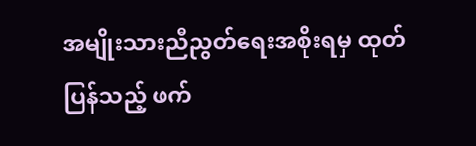အမျိုးသားညီညွတ်ရေးအစိုးရမှ ထုတ်ပြန်သည့် ဖက်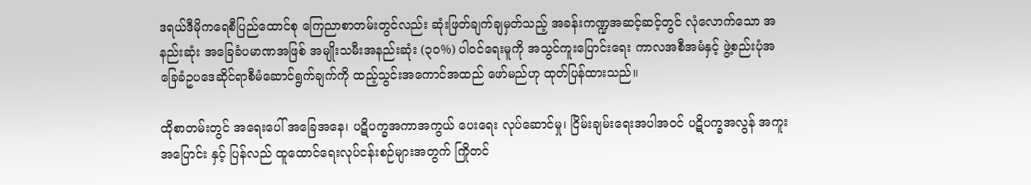ဒရယ်ဒီမိုကရေစီပြည်ထောင်စု ကြေညာစာတမ်းတွင်လည်း ဆုံးဖြတ်ချက်ချမှတ်သည့် အခန်းကဏ္ဍအဆင့်ဆင့်တွင် လုံလောက်သော အနည်းဆုံး အခြေခံပမာဏအဖြစ် အမျိုးသမီးအနည်းဆုံး (၃၀%) ပါဝင်ရေးမူကို အသွင်ကူးပြောင်းရေး ကာလအစီအမံနှင့် ဖွဲ့စည်းပုံအခြေခံဥပဒေဆိုင်ရာစီမံဆောင်ရွက်ချက်ကို ထည့်သွင်းအကောင်အထည် ဖော်မည်ဟု ထုတ်ပြန်ထားသည်။

ထိုစာတမ်းတွင် အရေးပေါ် အခြေအနေ၊ ပဋိပက္ခအကာအကွယ် ပေးရေး လုပ်ဆောင်မှု၊ ငြိမ်းချမ်းရေးအပါအဝင် ပဋိပက္ခအလွန် အကူးအပြောင်း နှင့် ပြန်လည် ထူထောင်ရေးလုပ်ငန်းစဉ်များအတွက် ကြိုတင်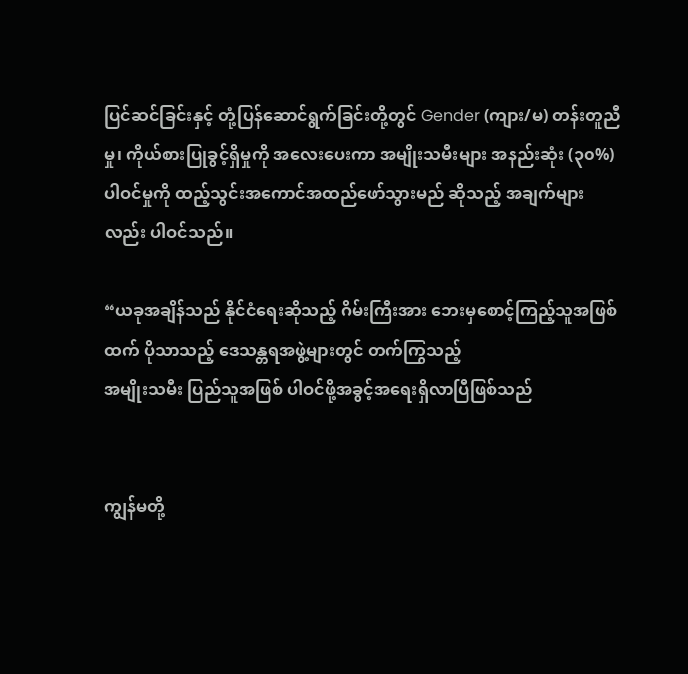ပြင်ဆင်ခြင်းနှင့် တုံ့ပြန်ဆောင်ရွက်ခြင်းတို့တွင် Gender (ကျား/မ) တန်းတူညီမှု၊ ကိုယ်စားပြုခွင့်ရှိမှုကို အလေးပေးကာ အမျိုးသမီးများ အနည်းဆုံး (၃၀%) ပါဝင်မှုကို ထည့်သွင်းအကောင်အထည်ဖော်သွားမည် ဆိုသည့် အချက်များလည်း ပါဝင်သည်။

“ယခုအချိန်သည် နိုင်ငံရေးဆိုသည့် ဂိမ်းကြီးအား ဘေးမှစောင့်ကြည့်သူအဖြစ်ထက် ပိုသာသည့် ဒေသန္တရအဖွဲ့များတွင် တက်ကြွသည့်
အမျိုးသမီး ပြည်သူအဖြစ် ပါဝင်ဖို့အခွင့်အရေးရှိလာပြီဖြစ်သည်


ကျွန်မတို့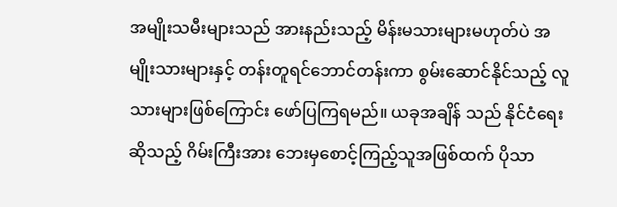အမျိုးသမီးများသည် အားနည်းသည့် မိန်းမသားများမဟုတ်ပဲ အမျိုးသားများနှင့် တန်းတူရင်ဘောင်တန်းကာ စွမ်းဆောင်နိုင်သည့် လူသားများဖြစ်ကြောင်း ဖော်ပြကြရမည်။ ယခုအချိန် သည် နိုင်ငံရေးဆိုသည့် ဂိမ်းကြီးအား ဘေးမှစောင့်ကြည့်သူအဖြစ်ထက် ပိုသာ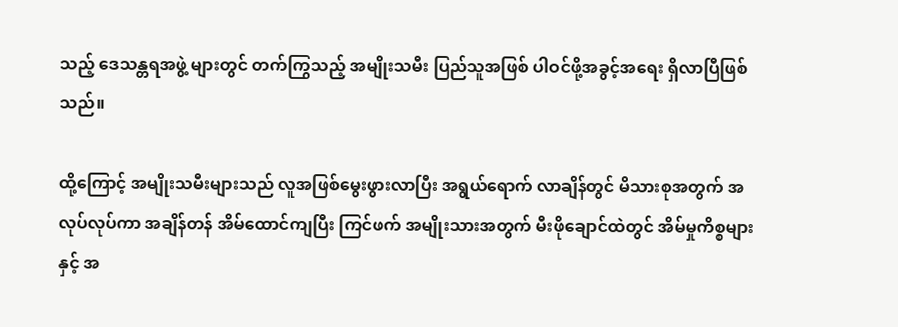သည့် ဒေသန္တရအဖွဲ့ များတွင် တက်ကြွသည့် အမျိုးသမီး ပြည်သူအဖြစ် ပါဝင်ဖို့အခွင့်အရေး ရှိလာပြီဖြစ်သည်။

ထို့ကြောင့် အမျိုးသမီးများသည် လူအဖြစ်မွေးဖွားလာပြီး အရွယ်ရောက် လာချိန်တွင် မိသားစုအတွက် အလုပ်လုပ်ကာ အချိန်တန် အိမ်ထောင်ကျပြီး ကြင်ဖက် အမျိုးသားအတွက် မီးဖိုချောင်ထဲတွင် အိမ်မှုကိစ္စများနှင့် အ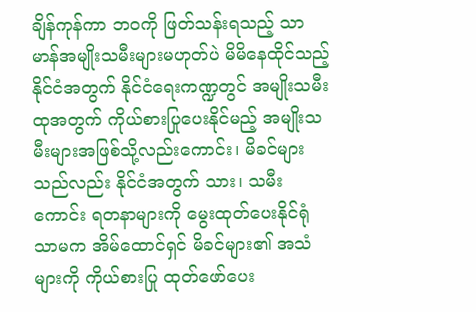ချိန်ကုန်ကာ ဘဝကို ဖြတ်သန်းရသည့် သာမာန်အမျိုးသမီးများမဟုတ်ပဲ မိမိနေထိုင်သည့် နိုင်ငံအတွက် နိုင်ငံရေးကဏ္ဍတွင် အမျိုးသမီး ထုအတွက် ကိုယ်စားပြုပေးနိုင်မည့် အမျိုးသမီးများအဖြစ်သို့လည်းကောင်း၊ မိခင်များသည်လည်း နိုင်ငံအတွက် သား၊ သမီးကောင်း ရတနာများကို မွေးထုတ်ပေးနိုင်ရုံသာမက အိမ်ထောင်ရှင် မိခင်များ၏ အသံများကို ကိုယ်စားပြု ထုတ်ဖော်ပေး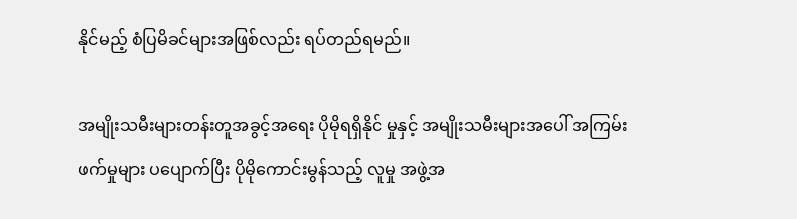နိုင်မည့် စံပြမိခင်များအဖြစ်လည်း ရပ်တည်ရမည်။

အမျိုးသမီးများတန်းတူအခွင့်အရေး ပိုမိုရရှိနိုင် မှုနှင့် အမျိုးသမီးများအပေါ် အကြမ်းဖက်မှုများ ပပျောက်ပြီး ပိုမိုကောင်းမွန်သည့် လူမှု အဖွဲ့အ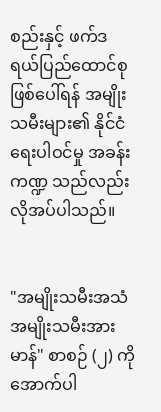စည်းနှင့် ဖက်ဒရယ်ပြည်ထောင်စု ဖြစ်ပေါ်ရန် အမျိုးသမီးများ၏ နိုင်ငံရေးပါဝင်မှု အခန်းကဏ္ဍ သည်လည်း လိုအပ်ပါသည်။


"အမျိုးသမီးအသံ အမျိုးသမီးအားမာန်" စာစဉ် (၂) ကို အောက်ပါ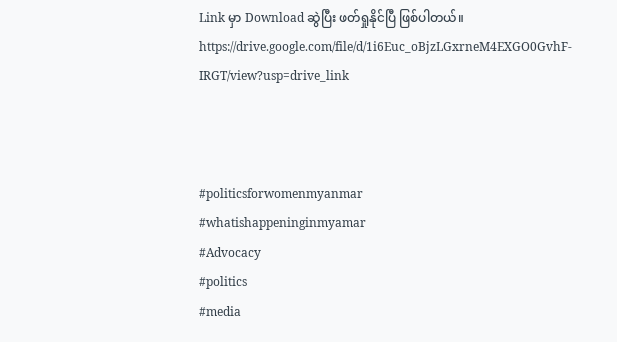Link မှာ Download ဆွဲပြီး ဖတ်ရှုနိုင်ပြီ ဖြစ်ပါတယ်။
https://drive.google.com/file/d/1i6Euc_oBjzLGxrneM4EXGO0GvhF-IRGT/view?usp=drive_link



#politicsforwomenmyanmar
#whatishappeninginmyamar
#Advocacy
#politics
#media